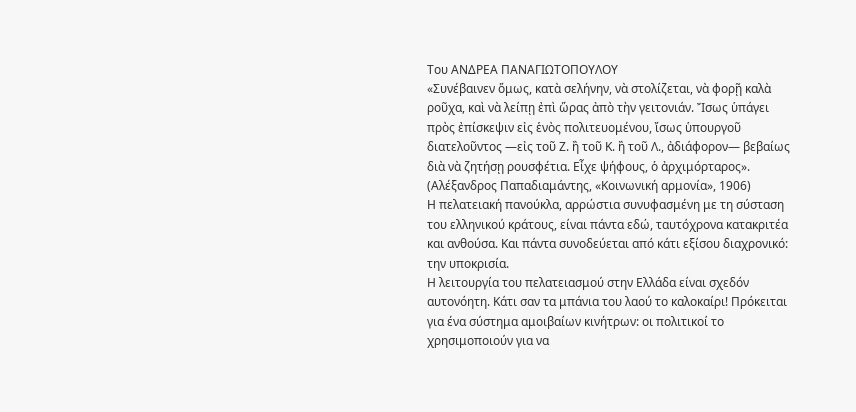Του ΑΝΔΡΕΑ ΠΑΝΑΓΙΩΤΟΠΟΥΛΟΥ
«Συνέβαινεν ὅμως, κατὰ σελήνην, νὰ στολίζεται, νὰ φορῇ καλὰ ροῦχα, καὶ νὰ λείπῃ ἐπὶ ὥρας ἀπὸ τὴν γειτονιάν. Ἴσως ὑπάγει πρὸς ἐπίσκεψιν εἰς ἑνὸς πολιτευομένου, ἴσως ὑπουργοῦ διατελοῦντος ―εἰς τοῦ Ζ. ἢ τοῦ Κ. ἢ τοῦ Λ., ἀδιάφορον― βεβαίως διὰ νὰ ζητήσῃ ρουσφέτια. Εἶχε ψήφους, ὁ ἀρχιμόρταρος».
(Αλέξανδρος Παπαδιαμάντης, «Κοινωνική αρμονία», 1906)
Η πελατειακή πανούκλα, αρρώστια συνυφασμένη με τη σύσταση του ελληνικού κράτους, είναι πάντα εδώ, ταυτόχρονα κατακριτέα και ανθούσα. Και πάντα συνοδεύεται από κάτι εξίσου διαχρονικό: την υποκρισία.
Η λειτουργία του πελατειασμού στην Ελλάδα είναι σχεδόν αυτονόητη. Κάτι σαν τα μπάνια του λαού το καλοκαίρι! Πρόκειται για ένα σύστημα αμοιβαίων κινήτρων: οι πολιτικοί το χρησιμοποιούν για να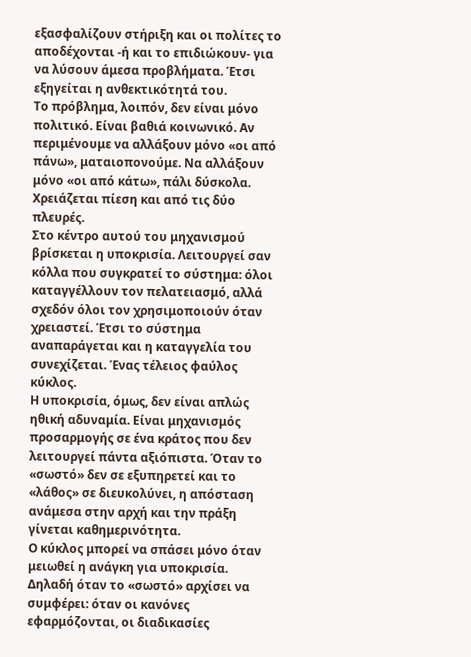εξασφαλίζουν στήριξη και οι πολίτες το αποδέχονται -ή και το επιδιώκουν- για να λύσουν άμεσα προβλήματα. Έτσι εξηγείται η ανθεκτικότητά του.
Το πρόβλημα, λοιπόν, δεν είναι μόνο πολιτικό. Είναι βαθιά κοινωνικό. Αν περιμένουμε να αλλάξουν μόνο «οι από πάνω», ματαιοπονούμε. Να αλλάξουν μόνο «οι από κάτω», πάλι δύσκολα. Χρειάζεται πίεση και από τις δύο πλευρές.
Στο κέντρο αυτού του μηχανισμού βρίσκεται η υποκρισία. Λειτουργεί σαν κόλλα που συγκρατεί το σύστημα: όλοι καταγγέλλουν τον πελατειασμό, αλλά σχεδόν όλοι τον χρησιμοποιούν όταν χρειαστεί. Έτσι το σύστημα αναπαράγεται και η καταγγελία του συνεχίζεται. Ένας τέλειος φαύλος κύκλος.
Η υποκρισία, όμως, δεν είναι απλώς ηθική αδυναμία. Είναι μηχανισμός προσαρμογής σε ένα κράτος που δεν λειτουργεί πάντα αξιόπιστα. Όταν το «σωστό» δεν σε εξυπηρετεί και το «λάθος» σε διευκολύνει, η απόσταση ανάμεσα στην αρχή και την πράξη γίνεται καθημερινότητα.
Ο κύκλος μπορεί να σπάσει μόνο όταν μειωθεί η ανάγκη για υποκρισία. Δηλαδή όταν το «σωστό» αρχίσει να συμφέρει: όταν οι κανόνες εφαρμόζονται, οι διαδικασίες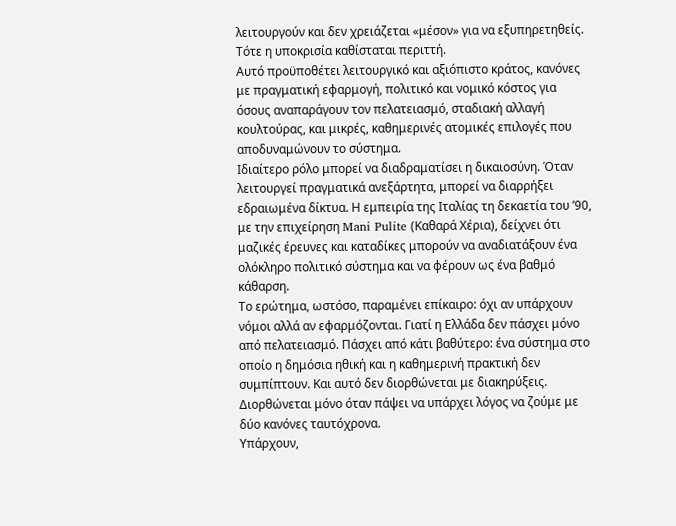λειτουργούν και δεν χρειάζεται «μέσον» για να εξυπηρετηθείς. Τότε η υποκρισία καθίσταται περιττή.
Αυτό προϋποθέτει λειτουργικό και αξιόπιστο κράτος, κανόνες με πραγματική εφαρμογή, πολιτικό και νομικό κόστος για όσους αναπαράγουν τον πελατειασμό, σταδιακή αλλαγή κουλτούρας, και μικρές, καθημερινές ατομικές επιλογές που αποδυναμώνουν το σύστημα.
Ιδιαίτερο ρόλο μπορεί να διαδραματίσει η δικαιοσύνη. Όταν λειτουργεί πραγματικά ανεξάρτητα, μπορεί να διαρρήξει εδραιωμένα δίκτυα. Η εμπειρία της Ιταλίας τη δεκαετία του ’90, με την επιχείρηση Mani Pulite (Καθαρά Χέρια), δείχνει ότι μαζικές έρευνες και καταδίκες μπορούν να αναδιατάξουν ένα ολόκληρο πολιτικό σύστημα και να φέρουν ως ένα βαθμό κάθαρση.
Το ερώτημα, ωστόσο, παραμένει επίκαιρο: όχι αν υπάρχουν νόμοι αλλά αν εφαρμόζονται. Γιατί η Ελλάδα δεν πάσχει μόνο από πελατειασμό. Πάσχει από κάτι βαθύτερο: ένα σύστημα στο οποίο η δημόσια ηθική και η καθημερινή πρακτική δεν συμπίπτουν. Και αυτό δεν διορθώνεται με διακηρύξεις. Διορθώνεται μόνο όταν πάψει να υπάρχει λόγος να ζούμε με δύο κανόνες ταυτόχρονα.
Υπάρχουν,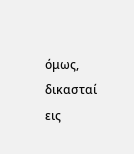όμως, δικασταί εις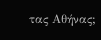τας Αθήνας;